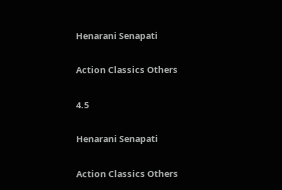Henarani Senapati

Action Classics Others

4.5

Henarani Senapati

Action Classics Others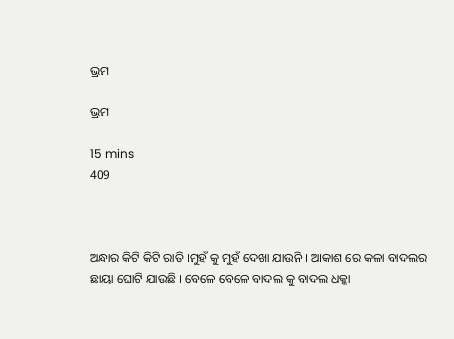ଭ୍ରମ

ଭ୍ରମ

15 mins
409



ଅନ୍ଧାର କିଟି କିଟି ରାତି ।ମୁହଁ କୁ ମୁହଁ ଦେଖା ଯାଉନି । ଆକାଶ ରେ କଳା ବାଦଲର ଛାୟା ଘୋଟି ଯାଉଛି । ବେଳେ ବେଳେ ବାଦଲ କୁ ବାଦଲ ଧକ୍କା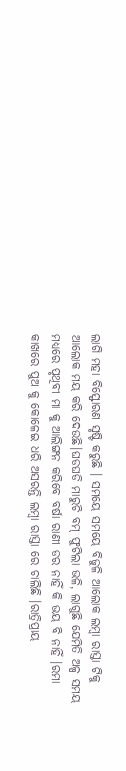ଲାଗି ମହା ବିସ୍ଫୋରଣ ସୃଷ୍ଟି କରୁଛି । ସମୟେ ସମୟେ ବିଜୁଳି ଆଲୋକ ଲମ୍ବା ରାସ୍ତା ଟିକୁ ଆଲୋକ ମୟ କରି ଦେଉଛି।ଘଡଘଡି ମାରୁଚି ବମ୍ ଫୁଟିଲା ଭଳି, ଲାଗୁଛି ଯେମିତି ଅଳ୍ପ ସମୟ ମଧ୍ୟରେ ପୃଥିବୀ ମା କୁ ଆଲିଙ୍ଗନ କରିବେ ବର୍ଷା ରାଣୀ ଡର ନାହିଁ କି ଭୟ ବି ନାହିଁ ।ରମା କାଖରେ ପୁଅ କୁ କୋଳେଇ ଧରି ଅସରନ୍ତି ଲମ୍ବା ରାସ୍ତା ରେ ଚାଲିଛି ।ରାତ୍ରିପ୍ରାୟ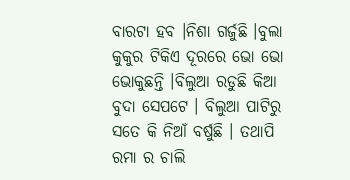ବାରଟା ହବ ।ନିଶା ଗର୍ଜୁଛି ।ବୁଲା କୁକୁର ଟିକିଏ ଦୂରରେ ଭୋ ଭୋ ଭୋକୁଛନ୍ତି ।ବିଲୁଆ ରଡୁଛି କିଆ ବୁଦା ସେପଟେ । ବିଲୁଆ ପାଟିରୁ ସତେ କି ନିଆଁ ବର୍ଷୁଛି । ତଥାପି ରମା ର ଚାଲି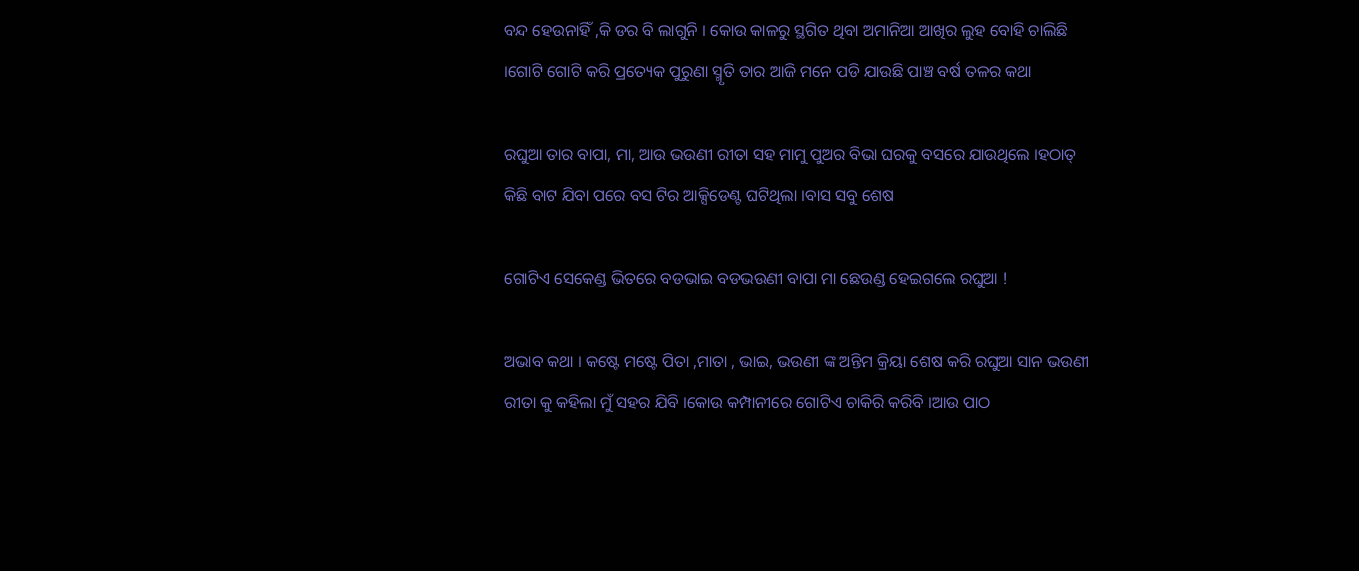ବନ୍ଦ ହେଉନାହିଁ ,କି ଡର ବି ଲାଗୁନି । କୋଉ କାଳରୁ ସ୍ଥଗିତ ଥିବା ଅମାନିଆ ଆଖିର ଲୁହ ବୋହି ଚାଲିଛି ।ଗୋଟି ଗୋଟି କରି ପ୍ରତ୍ୟେକ ପୁରୁଣା ସ୍ମୃତି ତାର ଆଜି ମନେ ପଡି ଯାଉଛି ପାଞ୍ଚ ବର୍ଷ ତଳର କଥା

ରଘୁଆ ତାର ବାପା, ମା, ଆଉ ଭଉଣୀ ରୀତା ସହ ମାମୁ ପୁଅର ବିଭା ଘରକୁ ବସରେ ଯାଉଥିଲେ ।ହଠାତ୍ କିଛି ବାଟ ଯିବା ପରେ ବସ ଟିର ଆକ୍ସିଡେଣ୍ଟ ଘଟିଥିଲା ।ବାସ ସବୁ ଶେଷ

ଗୋଟିଏ ସେକେଣ୍ଡ ଭିତରେ ବଡଭାଇ ବଡଭଉଣୀ ବାପା ମା ଛେଉଣ୍ଡ ହେଇଗଲେ ରଘୁଆ !

ଅଭାବ କଥା । କଷ୍ଟେ ମଷ୍ଟେ ପିତା ,ମାତା , ଭାଇ, ଭଉଣୀ ଙ୍କ ଅନ୍ତିମ କ୍ରିୟା ଶେଷ କରି ରଘୁଆ ସାନ ଭଉଣୀ ରୀତା କୁ କହିଲା ମୁଁ ସହର ଯିବି ।କୋଉ କମ୍ପାନୀରେ ଗୋଟିଏ ଚାକିରି କରିବି ।ଆଉ ପାଠ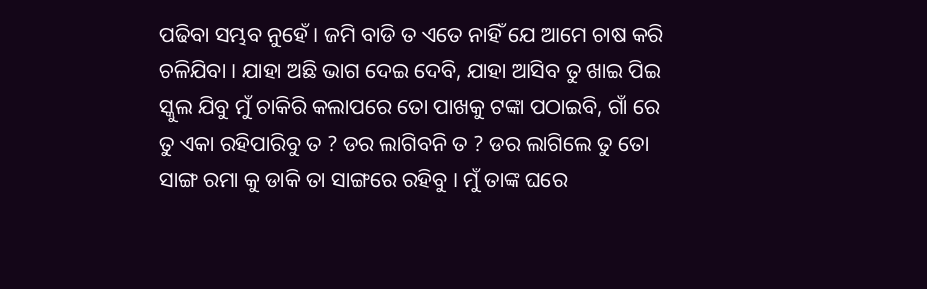ପଢିବା ସମ୍ଭବ ନୁହେଁ । ଜମି ବାଡି ତ ଏତେ ନାହିଁ ଯେ ଆମେ ଚାଷ କରି ଚଳିଯିବା । ଯାହା ଅଛି ଭାଗ ଦେଇ ଦେବି, ଯାହା ଆସିବ ତୁ ଖାଇ ପିଇ ସ୍କୁଲ ଯିବୁ ମୁଁ ଚାକିରି କଲାପରେ ତୋ ପାଖକୁ ଟଙ୍କା ପଠାଇବି, ଗାଁ ରେ ତୁ ଏକା ରହିପାରିବୁ ତ ? ଡର ଲାଗିବନି ତ ? ଡର ଲାଗିଲେ ତୁ ତୋ ସାଙ୍ଗ ରମା କୁ ଡାକି ତା ସାଙ୍ଗରେ ରହିବୁ । ମୁଁ ତାଙ୍କ ଘରେ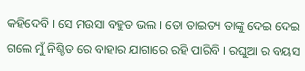କହିଦେବି । ସେ ମଉସା ବହୁତ ଭଲ । ତୋ ତାଇତ୍ୟ ତାଙ୍କୁ ଦେଇ ଦେଇ ଗଲେ ମୁଁ ନିଶ୍ଚିତ ରେ ବାହାର ଯାଗାରେ ରହି ପାରିବି । ରଘୁଆ ର ବୟସ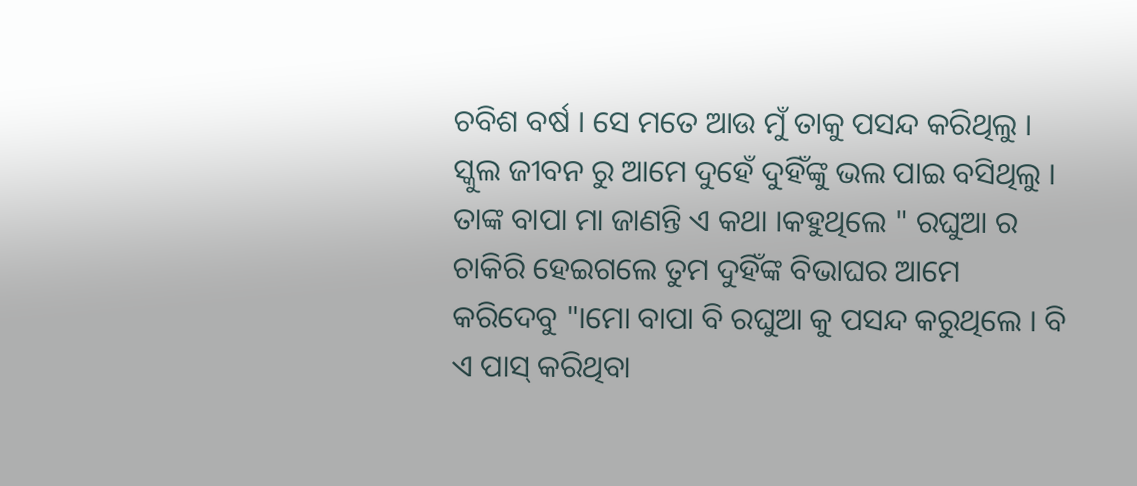ଚବିଶ ବର୍ଷ । ସେ ମତେ ଆଉ ମୁଁ ତାକୁ ପସନ୍ଦ କରିଥିଲୁ । ସ୍କୁଲ ଜୀବନ ରୁ ଆମେ ଦୁହେଁ ଦୁହିଁଙ୍କୁ ଭଲ ପାଇ ବସିଥିଲୁ । ତାଙ୍କ ବାପା ମା ଜାଣନ୍ତି ଏ କଥା ।କହୁଥିଲେ " ରଘୁଆ ର ଚାକିରି ହେଇଗଲେ ତୁମ ଦୁହିଁଙ୍କ ବିଭାଘର ଆମେ କରିଦେବୁ "।ମୋ ବାପା ବି ରଘୁଆ କୁ ପସନ୍ଦ କରୁଥିଲେ । ବି ଏ ପାସ୍ କରିଥିବା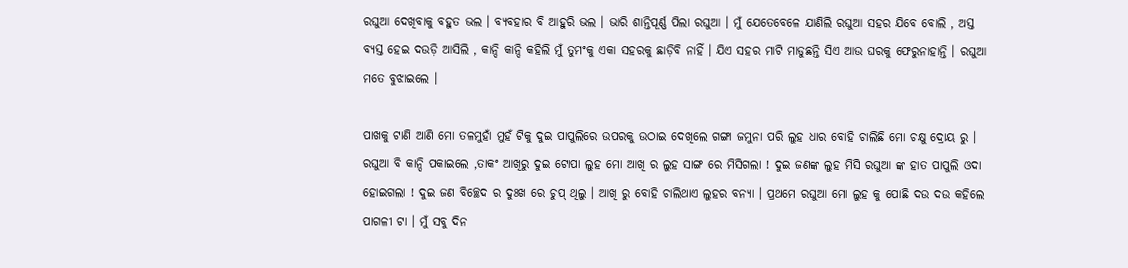ରଘୁଆ ଦେଖିବାକୁ ବହୁତ ଭଲ । ବ୍ୟବହାର ବି ଆହୁରି ଭଲ । ଭାରି ଶାନ୍ତିପୂର୍ଣ୍ଣ ପିଲା ରଘୁଆ । ମୁଁ ଯେତେବେଳେ ଯାଣିଲି ରଘୁଆ ସହର ଯିବେ ବୋଲି , ଅସ୍ତ ବ୍ୟସ୍ତ ହେଇ ଦଉଡ଼ି ଆସିଲି , କାନ୍ଦି କାନ୍ଦି କହିଲି ମୁଁ ତୁମଂକୁ ଏକା ସହରକୁ ଛାଡ଼ିବି ନାହିଁ । ଯିଏ ସହର ମାଟି ମାଡୁଛନ୍ତି ସିଏ ଆଉ ଘରକୁ ଫେରୁନାହାନ୍ତି । ରଘୁଆ ମତେ ବୁଝାଇଲେ ।

ପାଖକୁ ଟାଣି ଆଣି ମୋ ତଳମୁହାଁ ମୁହଁ ଟିକୁ ଦୁଇ ପାପୁଲିରେ ଉପରକୁ ଉଠାଇ ଦେଖିଲେ ଗଙ୍ଗା ଜମୁନା ପରି ଲୁହ ଧାର ବୋହି ଚାଲିଛି ମୋ ଚକ୍ଷୁ ଦ୍ରୋୟ ରୁ । ରଘୁଆ ବି କାନ୍ଦି ପକାଇଲେ ,ତାକଂ ଆଖିରୁ ଦୁଇ ଟୋପା ଲୁହ ମୋ ଆଖି ର ଲୁହ ସାଙ୍ଗ ରେ ମିସିଗଲା ! ଦୁଇ ଜଣଙ୍କ ଲୁହ ମିସି ରଘୁଆ ଙ୍କ ହାତ ପାପୁଲି ଓଦା ହୋଇଗଲା ! ଦୁଇ ଜଣ ବିଚ୍ଛେଦ ର ଦୁଃଖ ରେ ଚୁପ୍ ଥିଲୁ । ଆଖି ରୁ ବୋହି ଚାଲିଥାଏ ଲୁହର ବନ୍ୟା । ପ୍ରଥମେ ରଘୁଆ ମୋ ଲୁହ କୁ ପୋଛି ଦଉ ଦଉ କହିଲେ ପାଗଳୀ ଟା । ମୁଁ ସବୁ ଦିନ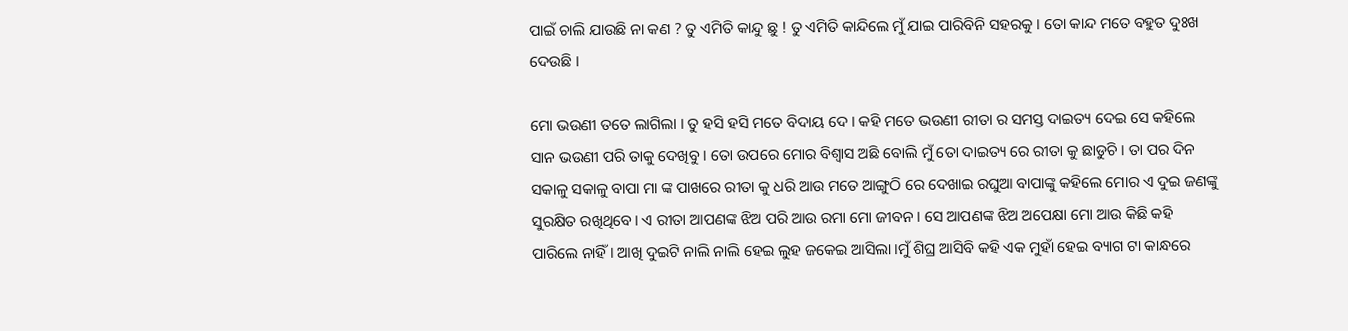ପାଇଁ ଚାଲି ଯାଉଛି ନା କଣ ? ତୁ ଏମିତି କାନ୍ଦୁ ଛୁ ! ତୁ ଏମିତି କାନ୍ଦିଲେ ମୁଁ ଯାଇ ପାରିବିନି ସହରକୁ । ତୋ କାନ୍ଦ ମତେ ବହୁତ ଦୁଃଖ ଦେଉଛି ।

ମୋ ଭଉଣୀ ତତେ ଲାଗିଲା । ତୁ ହସି ହସି ମତେ ବିଦାୟ ଦେ । କହି ମତେ ଭଉଣୀ ରୀତା ର ସମସ୍ତ ଦାଇତ୍ୟ ଦେଇ ସେ କହିଲେ ସାନ ଭଉଣୀ ପରି ତାକୁ ଦେଖିବୁ । ତୋ ଉପରେ ମୋର ବିଶ୍ୱାସ ଅଛି ବୋଲି ମୁଁ ତୋ ଦାଇତ୍ୟ ରେ ରୀତା କୁ ଛାଡୁଚି । ତା ପର ଦିନ ସକାଳୁ ସକାଳୁ ବାପା ମା ଙ୍କ ପାଖରେ ରୀତା କୁ ଧରି ଆଉ ମତେ ଆଙ୍ଗୁଠି ରେ ଦେଖାଇ ରଘୁଆ ବାପାଙ୍କୁ କହିଲେ ମୋର ଏ ଦୁଇ ଜଣଙ୍କୁ ସୁରକ୍ଷିତ ରଖିଥିବେ। ଏ ରୀତା ଆପଣଙ୍କ ଝିଅ ପରି ଆଉ ରମା ମୋ ଜୀବନ । ସେ ଆପଣଙ୍କ ଝିଅ ଅପେକ୍ଷା ମୋ ଆଉ କିଛି କହି ପାରିଲେ ନାହିଁ । ଆଖି ଦୁଇଟି ନାଲି ନାଲି ହେଇ ଲୁହ ଜକେଇ ଆସିଲା ।ମୁଁ ଶିଘ୍ର ଆସିବି କହି ଏକ ମୁହାଁ ହେଇ ବ୍ୟାଗ ଟା କାନ୍ଧରେ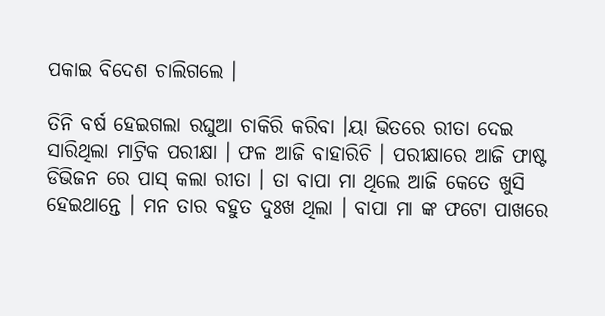ପକାଇ ବିଦେଶ ଚାଲିଗଲେ ।

ତିନି ବର୍ଷ ହେଇଗଲା ରଘୁଆ ଚାକିରି କରିବା ।ୟା ଭିତରେ ରୀତା ଦେଇ ସାରିଥିଲା ମାଟ୍ରିକ ପରୀକ୍ଷା । ଫଳ ଆଜି ବାହାରିଚି । ପରୀକ୍ଷାରେ ଆଜି ଫାଷ୍ଟ ଡିଭିଜନ ରେ ପାସ୍ କଲା ରୀତା । ତା ବାପା ମା ଥିଲେ ଆଜି କେତେ ଖୁସି ହେଇଥାନ୍ତେ । ମନ ତାର ବହୁତ ଦୁଃଖ ଥିଲା । ବାପା ମା ଙ୍କ ଫଟୋ ପାଖରେ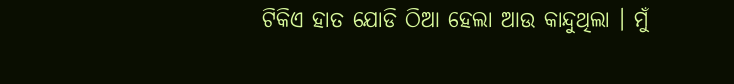ଟିକିଏ ହାତ ଯୋଡି ଠିଆ ହେଲା ଆଉ କାନ୍ଦୁଥିଲା । ମୁଁ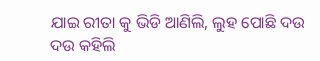ଯାଇ ରୀତା କୁ ଭିଡି ଆଣିଲି, ଲୁହ ପୋଛି ଦଉ ଦଉ କହିଲି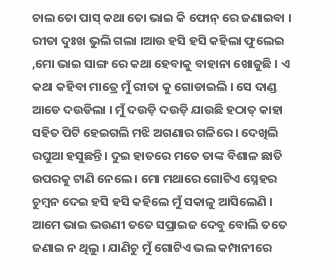ଚାଲ ତୋ ପାସ୍ କଥା ତୋ ଭାଇ କି ଫୋନ୍ ରେ ଜଣାଇବା । ରୀତା ଦୁଃଖ ଭୁଲି ଗଲା ।ଆଉ ହସି ହସି କହିଲା ଫୁଲେଇ ,ମୋ ଭାଇ ସାଙ୍ଗ ରେ କଥା ହେବାକୁ ବାହାନା ଖୋଜୁଛି । ଏ କଥା କହିବା ମାତ୍ରେ ମୁଁ ରୀତା କୁ ଗୋଡାଇଲି । ସେ ଦାଣ୍ଡ ଆଡେ ଦଉଡିଲା । ମୁଁ ଦଉଡ଼ି ଦଉଡ଼ି ଯାଉଛି ହଠାତ୍ କାହା ସହିତ ପିଟି ହେଇଗଲି ମଝି ଅଗଣାର ଗଳିରେ । ଦେଖିଲି ରଘୁଆ ହସୁଛନ୍ତି । ଦୁଇ ହାତରେ ମତେ ତାଙ୍କ ବିଶାଳ ଛାତି ଉପରକୁ ଟାଣି ନେଲେ । ମୋ ମଥାରେ ଗୋଟିଏ ସ୍ନେହର ଚୁମ୍ବନ ଦେଇ ହସି ହସି କହିଲେ ମୁଁ ସକାଳୁ ଆସିଲେଣି । ଆମେ ଭାଇ ଭଉଣୀ ତତେ ସପ୍ରାଇଜ ଦେବୁ ବୋଲି ତତେ ଜଣାଇ ନ ଥିଲୁ । ଯାଣିଚୁ ମୁଁ ଗୋଟିଏ ଭଲ କମ୍ପାନୀରେ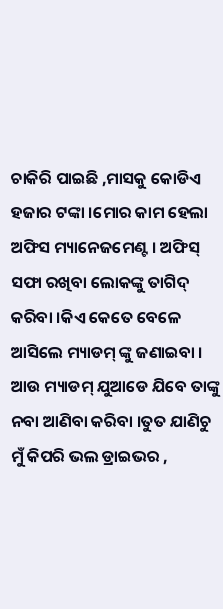ଚାକିରି ପାଇଛି ,ମାସକୁ କୋଡିଏ ହଜାର ଟଙ୍କା ।ମୋର କାମ ହେଲା ଅଫିସ ମ୍ୟାନେଜମେଣ୍ଟ । ଅଫିସ୍ ସଫା ରଖିବା ଲୋକଙ୍କୁ ତାଗିଦ୍ କରିବା ।କିଏ କେତେ ବେଳେ ଆସିଲେ ମ୍ୟାଡମ୍ ଙ୍କୁ ଜଣାଇବା । ଆଉ ମ୍ୟାଡମ୍ ଯୁଆଡେ ଯିବେ ତାଙ୍କୁ ନବା ଆଣିବା କରିବା ।ତୁତ ଯାଣିଚୁ ମୁଁ କିପରି ଭଲ ଡ୍ରାଇଭର ,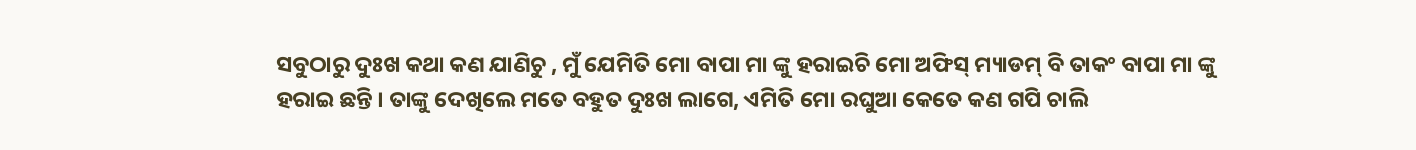ସବୁଠାରୁ ଦୁଃଖ କଥା କଣ ଯାଣିଚୁ , ମୁଁ ଯେମିତି ମୋ ବାପା ମା ଙ୍କୁ ହରାଇଚି ମୋ ଅଫିସ୍ ମ୍ୟାଡମ୍ ବି ତାକଂ ବାପା ମା ଙ୍କୁ ହରାଇ ଛନ୍ତି । ତାଙ୍କୁ ଦେଖିଲେ ମତେ ବହୁତ ଦୁଃଖ ଲାଗେ, ଏମିତି ମୋ ରଘୁଆ କେତେ କଣ ଗପି ଚାଲି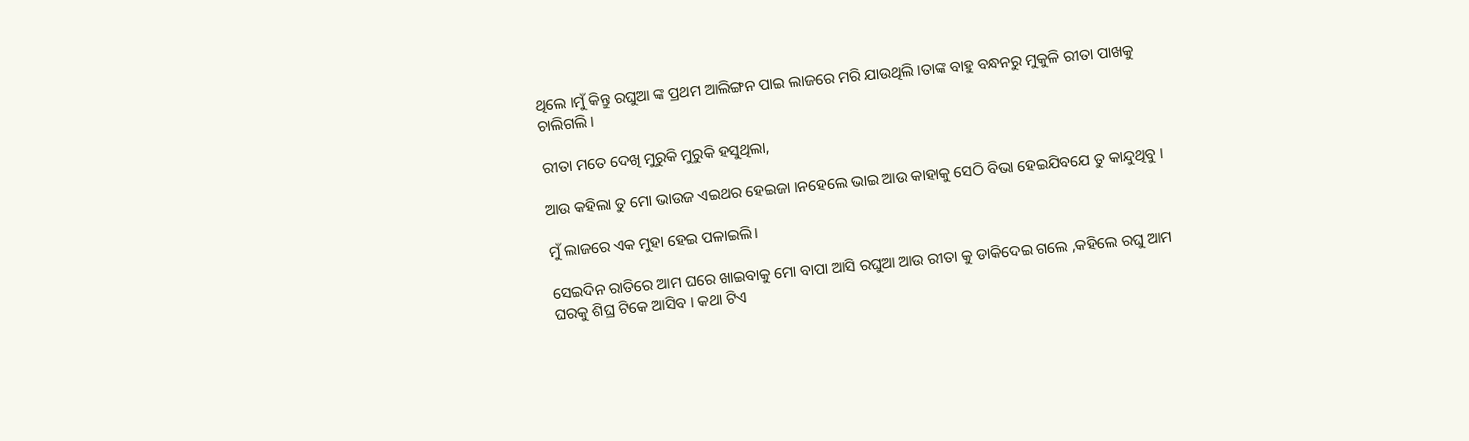ଥିଲେ ।ମୁଁ କିନ୍ତୁ ରଘୁଆ ଙ୍କ ପ୍ରଥମ ଆଲିଙ୍ଗନ ପାଇ ଲାଜରେ ମରି ଯାଉଥିଲି ।ତାଙ୍କ ବାହୁ ବନ୍ଧନରୁ ମୁକୁଳି ରୀତା ପାଖକୁ ଚାଲିଗଲି ।

ରୀତା ମତେ ଦେଖି ମୁରୁକି ମୁରୁକି ହସୁଥିଲା,

ଆଉ କହିଲା ତୁ ମୋ ଭାଉଜ ଏଇଥର ହେଇଜା ।ନହେଲେ ଭାଇ ଆଉ କାହାକୁ ସେଠି ବିଭା ହେଇଯିବଯେ ତୁ କାନ୍ଦୁଥିବୁ ।

ମୁଁ ଲାଜରେ ଏକ ମୁହା ହେଇ ପଳାଇଲି।

ସେଇଦିନ ରାତିରେ ଆମ ଘରେ ଖାଇବାକୁ ମୋ ବାପା ଆସି ରଘୁଆ ଆଉ ରୀତା କୁ ଡାକିଦେଇ ଗଲେ ,କହିଲେ ରଘୁ ଆମ ଘରକୁ ଶିଘ୍ର ଟିକେ ଆସିବ । କଥା ଟିଏ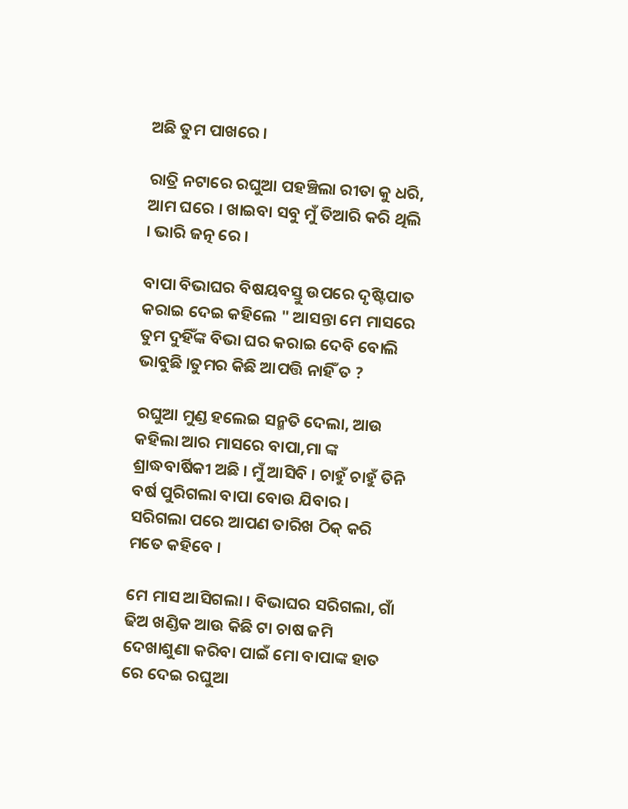ଅଛି ତୁମ ପାଖରେ ।

ରାତ୍ରି ନଟାରେ ରଘୁଆ ପହଞ୍ଚିଲା ରୀତା କୁ ଧରି, ଆମ ଘରେ । ଖାଇବା ସବୁ ମୁଁ ତିଆରି କରି ଥିଲି । ଭାରି ଜତ୍ନ ରେ ।

ବାପା ବିଭାଘର ବିଷୟବସ୍ତୁ ଉପରେ ଦୃଷ୍ଟିପାତ କରାଇ ଦେଇ କହିଲେ " ଆସନ୍ତା ମେ ମାସରେ ତୁମ ଦୁହିଁଙ୍କ ବିଭା ଘର କରାଇ ଦେବି ବୋଲି ଭାବୁଛି ।ତୁମର କିଛି ଆପତ୍ତି ନାହିଁ ତ ?

ରଘୁଆ ମୁଣ୍ଡ ହଲେଇ ସନ୍ମତି ଦେଲା, ଆଉ କହିଲା ଆର ମାସରେ ବାପା,ମା ଙ୍କ ଶ୍ରାଦ୍ଧବାର୍ଷିକୀ ଅଛି । ମୁଁ ଆସିବି । ଚାହୁଁ ଚାହୁଁ ତିନି ବର୍ଷ ପୁରିଗଲା ବାପା ବୋଉ ଯିବାର । ସରିଗଲା ପରେ ଆପଣ ତାରିଖ ଠିକ୍ କରି ମତେ କହିବେ ।

ମେ ମାସ ଆସିଗଲା । ବିଭାଘର ସରିଗଲା, ଗାଁ ଢିଅ ଖଣ୍ଡିକ ଆଉ କିଛି ଟା ଚାଷ ଜମି ଦେଖାଶୁଣା କରିବା ପାଇଁ ମୋ ବାପାଙ୍କ ହାତ ରେ ଦେଇ ରଘୁଆ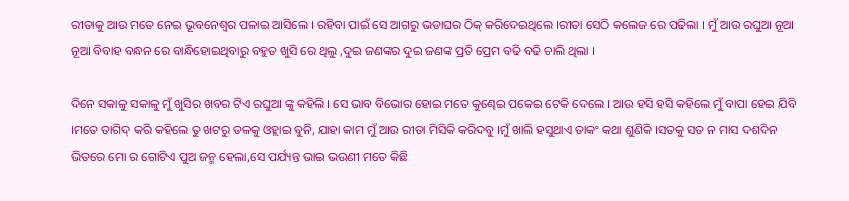ରୀତାକୁ ଆଉ ମତେ ନେଇ ଭୂବନେଶ୍ବର ପଳାଇ ଆସିଲେ । ରହିବା ପାଇଁ ସେ ଆଗରୁ ଭଡାଘର ଠିକ୍ କରିଦେଇଥିଲେ ।ରୀତା ସେଠି କଲେଜ ରେ ପଢିଲା । ମୁଁ ଆଉ ରଘୁଆ ନୂଆ ନୂଆ ବିବାହ ବନ୍ଧନ ରେ ବାନ୍ଧିହୋଇଥିବାରୁ ବହୁତ ଖୁସି ରେ ଥିଲୁ ,ଦୁଇ ଜଣଙ୍କର ଦୁଇ ଜଣଙ୍କ ପ୍ରତି ପ୍ରେମ ବଢି ବଢି ଚାଲି ଥିଲା ।

ଦିନେ ସକାଳୁ ସକାଳୁ ମୁଁ ଖୁସିର ଖବର ଟିଏ ରଘୁଆ ଙ୍କୁ କହିଲି । ସେ ଭାବ ବିଭୋର ହୋଇ ମତେ କୁଣ୍ଢେଇ ପକେଇ ଟେକି ଦେଲେ । ଆଉ ହସି ହସି କହିଲେ ମୁଁ ବାପା ହେଇ ଯିବି ।ମତେ ତାଗିଦ୍ କରି କହିଲେ ତୁ ଖଟରୁ ତଳକୁ ଓହ୍ଲାଇ ବୁନି, ଯାହା କାମ ମୁଁ ଆଉ ରୀତା ମିସିକି କରିଦବୁ ।ମୁଁ ଖାଲି ହସୁଥାଏ ତାକଂ କଥା ଶୁଣିକି ।ସତକୁ ସତ ନ ମାସ ଦଶଦିନ ଭିତରେ ମୋ ର ଗୋଟିଏ ପୁଅ ଜନ୍ମ ହେଲା,ସେ ପର୍ଯ୍ୟନ୍ତ ଭାଇ ଭଉଣୀ ମତେ କିଛି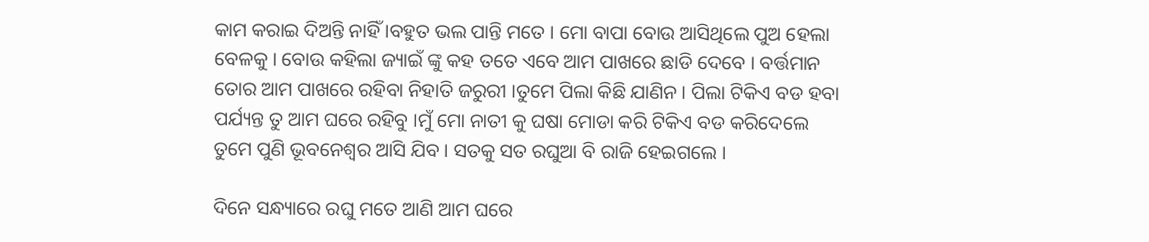କାମ କରାଇ ଦିଅନ୍ତି ନାହିଁ ।ବହୁତ ଭଲ ପାନ୍ତି ମତେ । ମୋ ବାପା ବୋଉ ଆସିଥିଲେ ପୁଅ ହେଲା ବେଳକୁ । ବୋଉ କହିଲା ଜ୍ୟାଇଁ ଙ୍କୁ କହ ତତେ ଏବେ ଆମ ପାଖରେ ଛାଡି ଦେବେ । ବର୍ତ୍ତମାନ ତୋର ଆମ ପାଖରେ ରହିବା ନିହାତି ଜରୁରୀ ।ତୁମେ ପିଲା କିଛି ଯାଣିନ । ପିଲା ଟିକିଏ ବଡ ହବା ପର୍ଯ୍ୟନ୍ତ ତୁ ଆମ ଘରେ ରହିବୁ ।ମୁଁ ମୋ ନାତୀ କୁ ଘଷା ମୋଡା କରି ଟିକିଏ ବଡ କରିଦେଲେ ତୁମେ ପୁଣି ଭୂବନେଶ୍ବର ଆସି ଯିବ । ସତକୁ ସତ ରଘୁଆ ବି ରାଜି ହେଇଗଲେ ।

ଦିନେ ସନ୍ଧ୍ୟାରେ ରଘୁ ମତେ ଆଣି ଆମ ଘରେ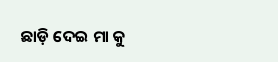ଛାଡ଼ି ଦେଇ ମା କୁ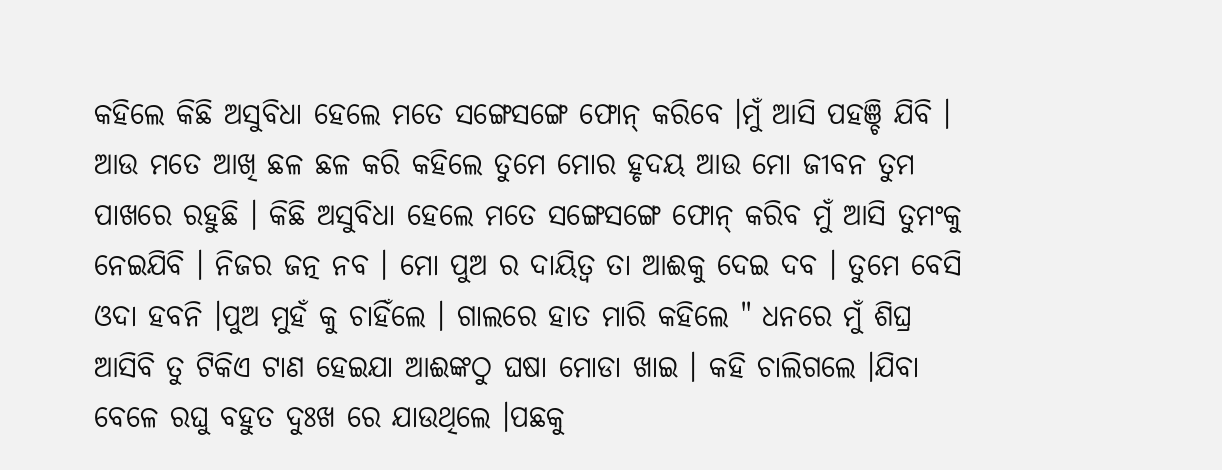କହିଲେ କିଛି ଅସୁବିଧା ହେଲେ ମତେ ସଙ୍ଗେସଙ୍ଗେ ଫୋନ୍ କରିବେ ।ମୁଁ ଆସି ପହଞ୍ଚି ଯିବି । ଆଉ ମତେ ଆଖି ଛଳ ଛଳ କରି କହିଲେ ତୁମେ ମୋର ହୃଦୟ ଆଉ ମୋ ଜୀବନ ତୁମ ପାଖରେ ରହୁଛି । କିଛି ଅସୁବିଧା ହେଲେ ମତେ ସଙ୍ଗେସଙ୍ଗେ ଫୋନ୍ କରିବ ମୁଁ ଆସି ତୁମଂକୁ ନେଇଯିବି । ନିଜର ଜତ୍ନ ନବ । ମୋ ପୁଅ ର ଦାୟିତ୍ବ ତା ଆଈକୁ ଦେଇ ଦବ । ତୁମେ ବେସି ଓଦା ହବନି ।ପୁଅ ମୁହଁ କୁ ଚାହିଁଲେ । ଗାଲରେ ହାତ ମାରି କହିଲେ " ଧନରେ ମୁଁ ଶିଘ୍ର ଆସିବି ତୁ ଟିକିଏ ଟାଣ ହେଇଯା ଆଈଙ୍କଠୁ ଘଷା ମୋଡା ଖାଇ । କହି ଚାଲିଗଲେ ।ଯିବା ବେଳେ ରଘୁ ବହୁତ ଦୁଃଖ ରେ ଯାଉଥିଲେ ।ପଛକୁ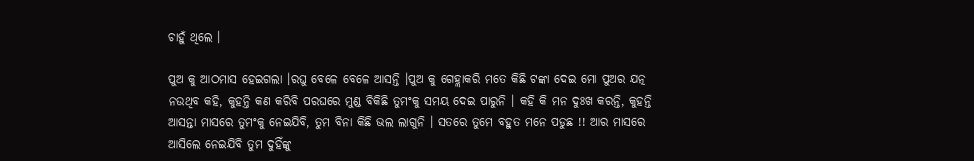ଚାହୁଁ ଥିଲେ ।

ପୁଅ କୁ ଆଠମାସ ହେଇଗଲା ।ରଘୁ ବେଳେ ବେଳେ ଆସନ୍ତି ।ପୁଅ କୁ ଗେହ୍ଲାକରି ମତେ କିଛି ଟଙ୍କା ଦେଇ ମୋ ପୁଅର ଯତ୍ନ ନଉଥିବ କହି, କୁହନ୍ତି କଣ କରିବି ପରଘରେ ମୁଣ୍ଡ ବିକିଛି ତୁମଂକୁ ସମୟ ଦେଇ ପାରୁନି । କହି କି ମନ ଦୁଃଖ କରନ୍ତି, କୁହନ୍ତି ଆସନ୍ତା ମାସରେ ତୁମଂକୁ ନେଇଯିବି, ତୁମ ବିନା କିଛି ଭଲ ଲାଗୁନି । ସତରେ ତୁମେ ବହୁତ ମନେ ପଡୁଛ !! ଆର ମାସରେ ଆସିଲେ ନେଇଯିବି ତୁମ ଦୁହିଁଙ୍କୁ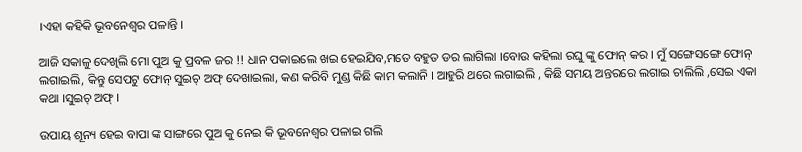।ଏହା କହିକି ଭୂବନେଶ୍ବର ପଳାନ୍ତି ।

ଆଜି ସକାଳୁ ଦେଖିଲି ମୋ ପୁଅ କୁ ପ୍ରବଳ ଜର !! ଧାନ ପକାଇଲେ ଖଇ ହେଇଯିବ,ମତେ ବହୁତ ଡର ଲାଗିଲା ।ବୋଉ କହିଲା ରଘୁ ଙ୍କୁ ଫୋନ୍ କର । ମୁଁ ସଙ୍ଗେସଙ୍ଗେ ଫୋନ୍ ଲଗାଇଲି, କିନ୍ତୁ ସେପଟୁ ଫୋନ୍ ସୁଇଚ୍ ଅଫ୍ ଦେଖାଇଲା, କଣ କରିବି ମୁଣ୍ଡ କିଛି କାମ କଲାନି । ଆହୁରି ଥରେ ଲଗାଇଲି , କିଛି ସମୟ ଅନ୍ତରରେ ଲଗାଇ ଚାଲିଲି ,ସେଇ ଏକା କଥା ।ସୁଇଚ୍ ଅଫ୍ ।

ଉପାୟ ଶୂନ୍ୟ ହେଇ ବାପା ଙ୍କ ସାଙ୍ଗରେ ପୁଅ କୁ ନେଇ କି ଭୂବନେଶ୍ବର ପଳାଇ ଗଲି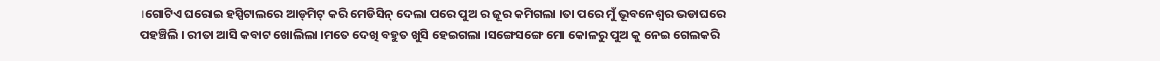।ଗୋଟିଏ ଘରୋଇ ହସ୍ପିଟାଲରେ ଆଡ୍‌ମିଟ୍ କରି ମେଡିସିନ୍ ଦେଲା ପରେ ପୁଅ ର ଜୂର କମିଗଲା ।ତା ପରେ ମୁଁ ଭୂବନେଶ୍ବର ଭଡାଘରେ ପହଞ୍ଚିଲି । ରୀତା ଆସି କବାଟ ଖୋଲିଲା ।ମତେ ଦେଖି ବହୁତ ଖୁସି ହେଇଗଲା ।ସଙ୍ଗେସଙ୍ଗେ ମୋ କୋଳରୁ ପୁଅ କୁ ନେଇ ଗେଲକରି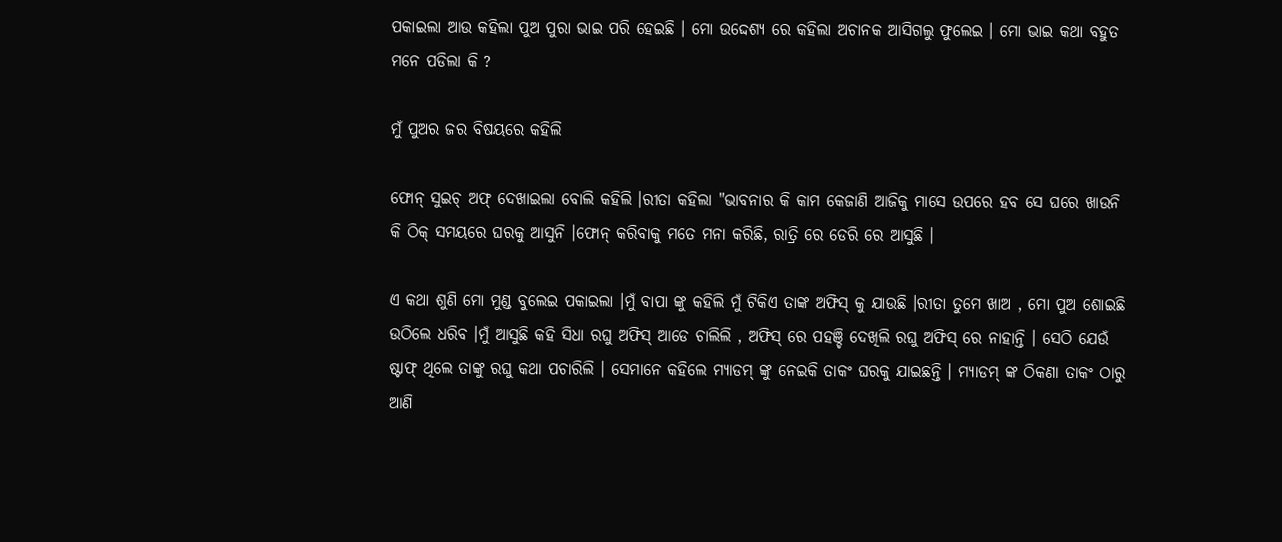ପକାଇଲା ଆଉ କହିଲା ପୁଅ ପୁରା ଭାଇ ପରି ହେଇଛି । ମୋ ଉଦ୍ଦେଶ୍ୟ ରେ କହିଲା ଅଚାନକ ଆସିଗଲୁ ଫୁଲେଇ । ମୋ ଭାଇ କଥା ବହୁତ ମନେ ପଡିଲା କି ?

ମୁଁ ପୁଅର ଜର ବିଷୟରେ କହିଲି

ଫୋନ୍ ସୁଇଚ୍ ଅଫ୍ ଦେଖାଇଲା ବୋଲି କହିଲି ।ରୀତା କହିଲା "ଭାବନାର କି କାମ କେଜାଣି ଆଜିକୁ ମାସେ ଉପରେ ହବ ସେ ଘରେ ଖାଉନି କି ଠିକ୍ ସମୟରେ ଘରକୁ ଆସୁନି ।ଫୋନ୍ କରିବାକୁ ମତେ ମନା କରିଛି, ରାତ୍ରି ରେ ଡେରି ରେ ଆସୁଛି ।

ଏ କଥା ଶୁଣି ମୋ ମୁଣ୍ଡ ବୁଲେଇ ପକାଇଲା ।ମୁଁ ବାପା ଙ୍କୁ କହିଲି ମୁଁ ଟିକିଏ ତାଙ୍କ ଅଫିସ୍ କୁ ଯାଉଛି ।ରୀତା ତୁମେ ଖାଅ , ମୋ ପୁଅ ଶୋଇଛି ଉଠିଲେ ଧରିବ ।ମୁଁ ଆସୁଛି କହି ସିଧା ରଘୁ ଅଫିସ୍ ଆଡେ ଚାଲିଲି , ଅଫିସ୍ ରେ ପହଞ୍ଚି ଦେଖିଲି ରଘୁ ଅଫିସ୍ ରେ ନାହାନ୍ତି । ସେଠି ଯେଉଁ ଷ୍ଟାଫ୍ ଥିଲେ ତାଙ୍କୁ ରଘୁ କଥା ପଚାରିଲି । ସେମାନେ କହିଲେ ମ୍ୟାଡମ୍ ଙ୍କୁ ନେଇକି ତାକଂ ଘରକୁ ଯାଇଛନ୍ତି । ମ୍ୟାଡମ୍ ଙ୍କ ଠିକଣା ତାକଂ ଠାରୁ ଆଣି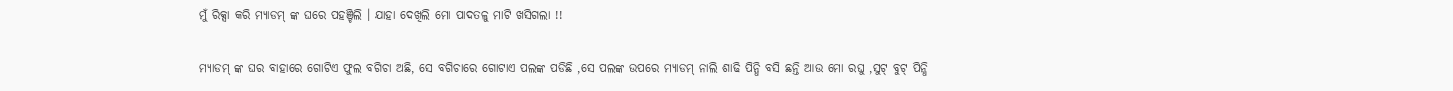ମୁଁ ରିକ୍ସା କରି ମ୍ୟାଡମ୍ ଙ୍କ ଘରେ ପହଞ୍ଚିଲି । ଯାହା ଦେଖିଲି ମୋ ପାଦତଳୁ ମାଟି ଖସିଗଲା !!

ମ୍ୟାଡମ୍ ଙ୍କ ଘର ବାହାରେ ଗୋଟିଏ ଫୁଲ ବଗିଚା ଅଛି, ସେ ବଗିଚାରେ ଗୋଟାଏ ପଲଙ୍କ ପଡିଛି ,ସେ ପଲଙ୍କ ଉପରେ ମ୍ୟାଡମ୍ ନାଲି ଶାଢି ପିନ୍ଧି ବସି ଛନ୍ତି ଆଉ ମୋ ରଘୁ ,ସୁଟ୍ ବୁଟ୍ ପିନ୍ଧି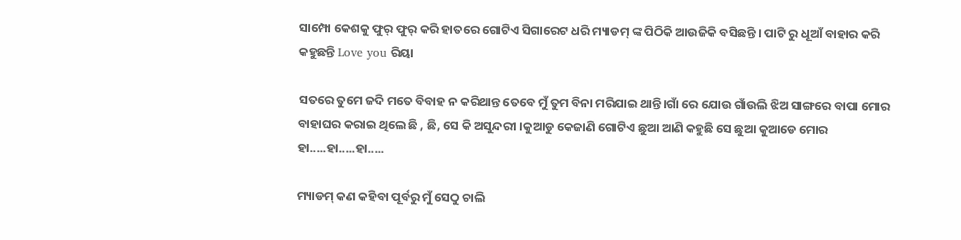ସାମ୍ପୋ କେଶକୁ ଫୁର୍ ଫୁର୍ କରି ହାତରେ ଗୋଟିଏ ସିଗାରେଟ ଧରି ମ୍ୟାଡମ୍ ଙ୍କ ପିଠିକି ଆଉଜିକି ବସିଛନ୍ତି । ପାଟି ରୁ ଧୂଆଁ ବାହାର କରି କହୁଛନ୍ତି Love you ରିୟା

ସତରେ ତୁମେ ଜଦି ମତେ ବିବାହ ନ କରିଥାନ୍ତ ତେବେ ମୁଁ ତୁମ ବିନା ମରିଯାଇ ଥାନ୍ତି।ଗାଁ ରେ ଯୋଉ ଗାଁଉଲି ଝିଅ ସାଙ୍ଗରେ ବାପା ମୋର ବାହାଘର କରାଇ ଥିଲେ ଛି , ଛି, ସେ କି ଅସୁନ୍ଦରୀ ।କୁଆଡୁ କେଜାଣି ଗୋଟିଏ ଛୁଆ ଆଣି କହୁଛି ସେ ଛୁଆ କୁଆଡେ ମୋର ହା.....ହା.....ହା.....

ମ୍ୟାଡମ୍ କଣ କହିବା ପୂର୍ବରୁ ମୁଁ ସେଠୁ ଚାଲି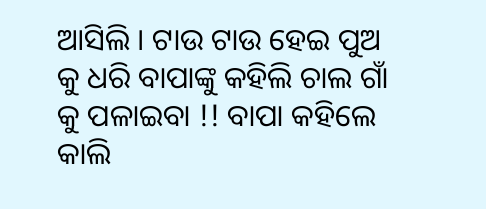ଆସିଲି । ଟାଉ ଟାଉ ହେଇ ପୁଅ କୁ ଧରି ବାପାଙ୍କୁ କହିଲି ଚାଲ ଗାଁ କୁ ପଳାଇବା !! ବାପା କହିଲେ କାଲି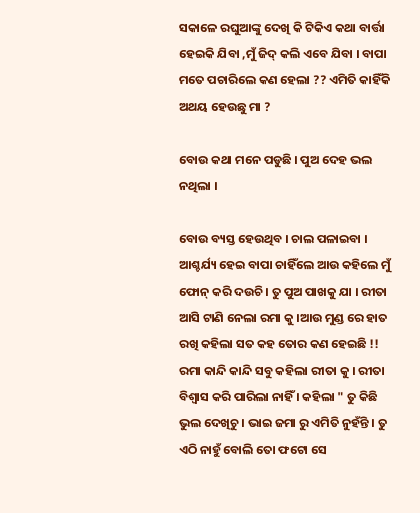ସକାଳେ ରଘୁଆଙ୍କୁ ଦେଖି କି ଟିକିଏ କଥା ବାର୍ତ୍ତା ହେଇକି ଯିବା ,ମୁଁ ଜିଦ୍ କଲି ଏବେ ଯିବା । ବାପା ମତେ ପଚାରିଲେ କଣ ହେଲା ?? ଏମିତି କାହିଁକି ଅଥୟ ହେଉଛୁ ମା ?

ବୋଉ କଥା ମନେ ପଡୁଛି । ପୁଅ ଦେହ ଭଲ ନଥିଲା ।

ବୋଉ ବ୍ୟସ୍ତ ହେଉଥିବ । ଚାଲ ପଳାଇବା । ଆଶ୍ଚର୍ଯ୍ୟ ହେଇ ବାପା ଚାହିଁଲେ ଆଉ କହିଲେ ମୁଁ ଫୋନ୍ କରି ଦଉଚି । ତୁ ପୁଅ ପାଖକୁ ଯା । ରୀତା ଆସି ଟାଣି ନେଲା ରମା କୁ ।ଆଉ ମୁଣ୍ଡ ରେ ହାତ ରଖି କହିଲା ସତ କହ ତୋର କଣ ହେଇଛି !! ରମା କାନ୍ଦି କାନ୍ଦି ସବୁ କହିଲା ରୀତା କୁ । ରୀତା ବିଶ୍ୱାସ କରି ପାରିଲା ନାହିଁ । କହିଲା " ତୁ କିଛି ଭୁଲ ଦେଖିଚୁ । ଭାଇ ଜମା ରୁ ଏମିତି ନୁହଁନ୍ତି । ତୁ ଏଠି ନାହୁଁ ବୋଲି ତୋ ଫଟୋ ସେ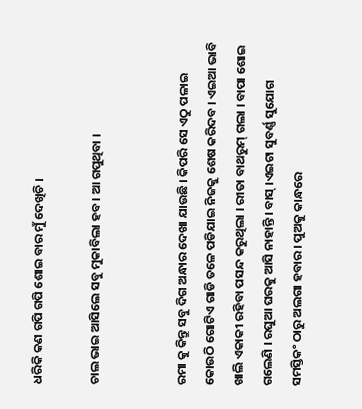ଧରିକି କଣ ଗପି ଗପି ଶୋଇ ବାର ମୁଁ ଦେଖିଚି ।

ଚାଲ ଭାଇ ଆସିଲେ ସବୁ ମୁକାବିଲା ହବ । ଆ ଗପୁଥିବା ।


ରମା କୁ କିନ୍ତୁ ସବୁ ଦିଗ ଅନ୍ଧାର ଦେଖା ଯାଉଛି । କିପରି ସେ ଏଠୁ ପଳାଇ କୋଉଠି ଗୋଟିଏ ଗାଡି ତଳେ ପଡିଯାଇ ନିଜକୁ ଶେଷ କରିଦବ । ଏଇଆ ଭାବି ଖାଲି ଏକାକୀ ରହିବା ପସନ୍ଦ କରୁଥିଲା । ରୀତା ବାଥରୁମ୍ ଗଲା । ବାପା ଶୋଇ ଗଲେଣି । ରଘୁଆ ଘରକୁ ଆସି ନାହାନ୍ତି । ବାସ୍ ।ଏଇଟା ସୁବର୍ଣ୍ଣ ସୁଯୋଗ ସମସ୍ତିକଂ ଠାରୁ ଅଲଗା ହବାର । ପୁଅକୁ କାନ୍ଧରେ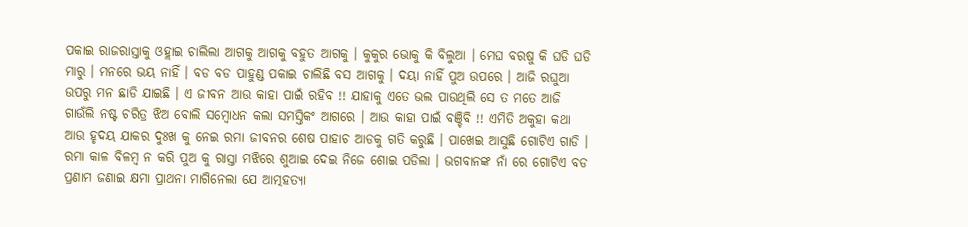ପକାଇ ରାଜରାସ୍ତାକୁ ଓହ୍ଲାଇ ଚାଲିଲା ଆଗକୁ ଆଗକୁ ବହୁତ ଆଗକୁ । କୁକୁର ଭୋକୁ କି ବିଲୁଆ । ମେଘ ବରଷୁ କି ଘଡି ଘଡି ମାରୁ । ମନରେ ଭୟ ନାହିଁ । ବଡ ବଡ ପାହୁଣ୍ଡ ପକାଇ ଚାଲିଛି ବସ ଆଗକୁ । ଦୟା ନାହିଁ ପୁଅ ଉପରେ । ଆଜି ରଘୁଆ ଉପରୁ ମନ ଛାଡି ଯାଇଛି । ଏ ଜୀବନ ଆଉ କାହା ପାଇଁ ରହିବ !! ଯାହାକୁ ଏତେ ଭଲ ପାଉଥିଲି ସେ ତ ମତେ ଆଜି ଗାଉଁଲି ନଷ୍ଟ ଚରିତ୍ର ଝିଅ ବୋଲି ସମ୍ବୋଧନ କଲା ସମସ୍ତିକଂ ଆଗରେ । ଆଉ କାହା ପାଇଁ ବଞ୍ଚିବି !! ଏମିତି ଅକୁହା କଥା ଆଉ ହୃଦୟ ଯାକର ଦୁଃଖ କୁ ନେଇ ରମା ଜୀବନର ଶେଷ ପାହାଚ ଆଡକୁ ଗତି କରୁଛି । ପାଖେଇ ଆସୁଛି ଗୋଟିଏ ଗାଡି । ରମା କାଳ ବିଳମ୍ବ ନ କରି ପୁଅ କୁ ରାସ୍ତା ମଝିରେ ଶୁଆଇ ଦେଇ ନିଜେ ଶୋଇ ପଡିଲା । ଭଗବାନଙ୍କ ନାଁ ରେ ଗୋଟିଏ ବଡ ପ୍ରଣାମ ଜଣାଇ କ୍ଷମା ପ୍ରାଥନା ମାଗିନେଲା ଯେ ଆତ୍ମହତ୍ୟା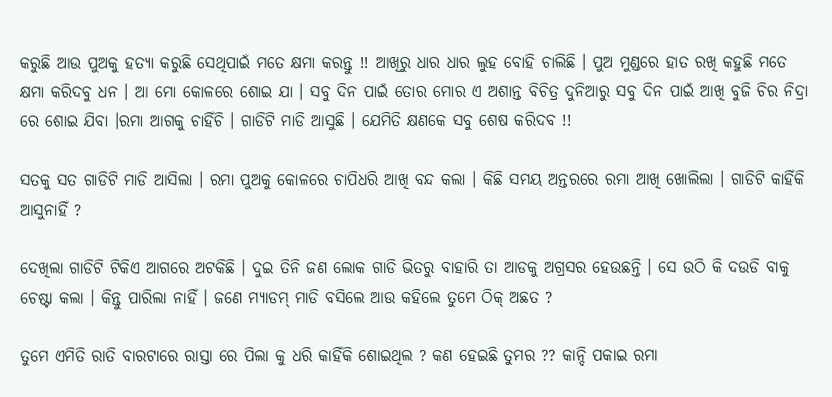କରୁଛି ଆଉ ପୁଅକୁ ହତ୍ୟା କରୁଛି ସେଥିପାଇଁ ମତେ କ୍ଷମା କରନ୍ତୁ !! ଆଖିରୁ ଧାର ଧାର ଲୁହ ବୋହି ଚାଲିଛି । ପୁଅ ମୁଣ୍ଡରେ ହାତ ରଖି କହୁଛି ମତେ କ୍ଷମା କରିଦବୁ ଧନ । ଆ ମୋ କୋଳରେ ଶୋଇ ଯା । ସବୁ ଦିନ ପାଇଁ ତୋର ମୋର ଏ ଅଶାନ୍ତ ବିଚିତ୍ର ଦୁନିଆରୁ ସବୁ ଦିନ ପାଇଁ ଆଖି ବୁଜି ଚିର ନିଦ୍ରା ରେ ଶୋଇ ଯିବା ।ରମା ଆଗକୁ ଚାହିଁଚି । ଗାଡିଟି ମାଡି ଆସୁଛି । ଯେମିତି କ୍ଷଣକେ ସବୁ ଶେଷ କରିଦବ !!

ସତକୁ ସତ ଗାଡିଟି ମାଡି ଆସିଲା । ରମା ପୁଅକୁ କୋଳରେ ଚାପିଧରି ଆଖି ବନ୍ଦ କଲା । କିଛି ସମୟ ଅନ୍ତରରେ ରମା ଆଖି ଖୋଲିଲା । ଗାଡିଟି କାହିଁକି ଆସୁନାହିଁ ?

ଦେଖିଲା ଗାଡିଟି ଟିକିଏ ଆଗରେ ଅଟକିଛି । ଦୁଇ ତିନି ଜଣ ଲୋକ ଗାଡି ଭିତରୁ ବାହାରି ତା ଆଡକୁ ଅଗ୍ରସର ହେଉଛନ୍ତି । ସେ ଉଠି କି ଦଉଡି ବାକୁ ଚେଷ୍ଟା କଲା । କିନ୍ତୁ ପାରିଲା ନାହିଁ । ଜଣେ ମ୍ୟାଡମ୍ ମାଡି ବସିଲେ ଆଉ କହିଲେ ତୁମେ ଠିକ୍ ଅଛତ ?

ତୁମେ ଏମିତି ରାତି ବାରଟାରେ ରାସ୍ତା ରେ ପିଲା କୁ ଧରି କାହିଁକି ଶୋଇଥିଲ ? କଣ ହେଇଛି ତୁମର ?? କାନ୍ଦି ପକାଇ ରମା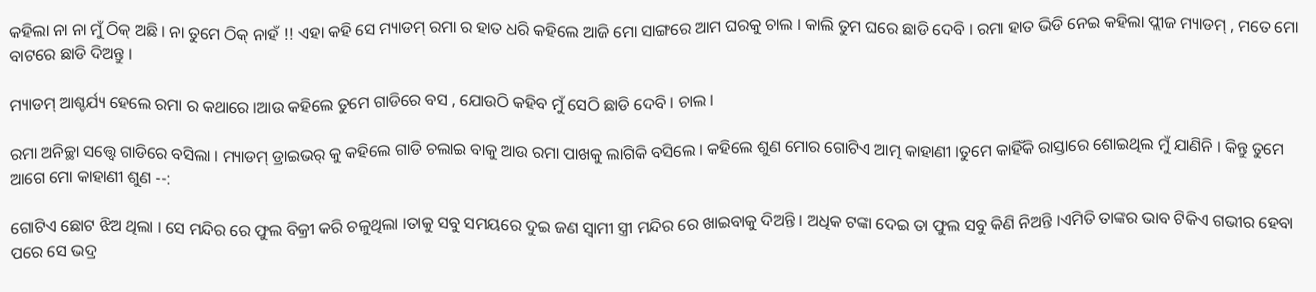କହିଲା ନା ନା ମୁଁ ଠିକ୍ ଅଛି । ନା ତୁମେ ଠିକ୍ ନାହଁ !! ଏହା କହି ସେ ମ୍ୟାଡମ୍ ରମା ର ହାତ ଧରି କହିଲେ ଆଜି ମୋ ସାଙ୍ଗରେ ଆମ ଘରକୁ ଚାଲ । କାଲି ତୁମ ଘରେ ଛାଡି ଦେବି । ରମା ହାତ ଭିଡି ନେଇ କହିଲା ପ୍ଲୀଜ ମ୍ୟାଡମ୍ , ମତେ ମୋ ବାଟରେ ଛାଡି ଦିଅନ୍ତୁ ।

ମ୍ୟାଡମ୍ ଆଶ୍ଚର୍ଯ୍ୟ ହେଲେ ରମା ର କଥାରେ ।ଆଉ କହିଲେ ତୁମେ ଗାଡିରେ ବସ , ଯୋଉଠି କହିବ ମୁଁ ସେଠି ଛାଡି ଦେବି । ଚାଲ ।

ରମା ଅନିଚ୍ଛା ସତ୍ତ୍ବେ ଗାଡିରେ ବସିଲା । ମ୍ୟାଡମ୍ ଡ୍ରାଇଭର୍ କୁ କହିଲେ ଗାଡି ଚଲାଇ ବାକୁ ଆଉ ରମା ପାଖକୁ ଲାଗିକି ବସିଲେ । କହିଲେ ଶୁଣ ମୋର ଗୋଟିଏ ଆତ୍ମ କାହାଣୀ ।ତୁମେ କାହିଁକି ରାସ୍ତାରେ ଶୋଇଥିଲ ମୁଁ ଯାଣିନି । କିନ୍ତୁ ତୁମେ ଆଗେ ମୋ କାହାଣୀ ଶୁଣ --:

ଗୋଟିଏ ଛୋଟ ଝିଅ ଥିଲା । ସେ ମନ୍ଦିର ରେ ଫୁଲ ବିକ୍ରୀ କରି ଚଳୁଥିଲା ।ତାକୁ ସବୁ ସମୟରେ ଦୁଇ ଜଣ ସ୍ବାମୀ ସ୍ତ୍ରୀ ମନ୍ଦିର ରେ ଖାଇବାକୁ ଦିଅନ୍ତି । ଅଧିକ ଟଙ୍କା ଦେଇ ତା ଫୁଲ ସବୁ କିଣି ନିଅନ୍ତି ।ଏମିତି ତାଙ୍କର ଭାବ ଟିକିଏ ଗଭୀର ହେବା ପରେ ସେ ଭଦ୍ର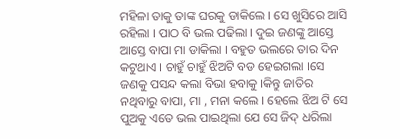ମହିଳା ତାକୁ ତାଙ୍କ ଘରକୁ ଡାକିଲେ । ସେ ଖୁସିରେ ଆସି ରହିଲା । ପାଠ ବି ଭଲ ପଢିଲା । ଦୁଇ ଜଣଙ୍କୁ ଆସ୍ତେ ଆସ୍ତେ ବାପା ମା ଡାକିଲା । ବହୁତ ଭଲରେ ତାର ଦିନ କଟୁଥାଏ । ଚାହୁଁ ଚାହୁଁ ଝିଅଟି ବଡ ହେଇଗଲା ।ସେ ଜଣକୁ ପସନ୍ଦ କଲା ବିଭା ହବାକୁ ।କିନ୍ତୁ ଜାତିର ନଥିବାରୁ ବାପା, ମା , ମନା କଲେ । ହେଲେ ଝିଅ ଟି ସେ ପୁଅକୁ ଏତେ ଭଲ ପାଇଥିଲା ଯେ ସେ ଜିଦ୍ ଧରିଲା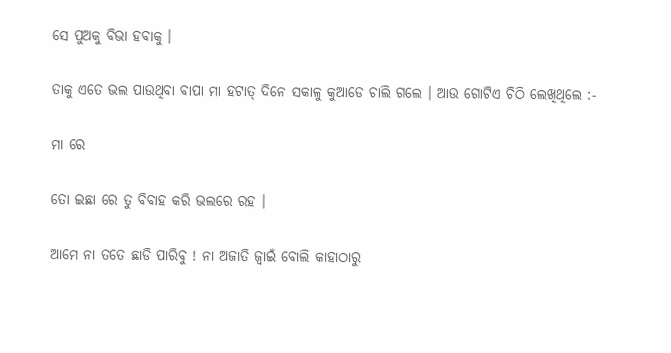ସେ ପୁଅକୁ ବିଭା ହବାକୁ ।

ତାକୁ ଏତେ ଭଲ ପାଉଥିବା ବାପା ମା ହଟାତ୍ ଦିନେ ସକାଳୁ କୁଆଡେ ଚାଲି ଗଲେ । ଆଉ ଗୋଟିଏ ଚିଠି ଲେଖିଥିଲେ :-

ମା ରେ

ତୋ ଇଛା ରେ ତୁ ବିବାହ କରି ଭଲରେ ରହ ।

ଆମେ ନା ତତେ ଛାଡି ପାରିବୁ ! ନା ଅଜାତି ଜ୍ବାଇଁ ବୋଲି କାହାଠାରୁ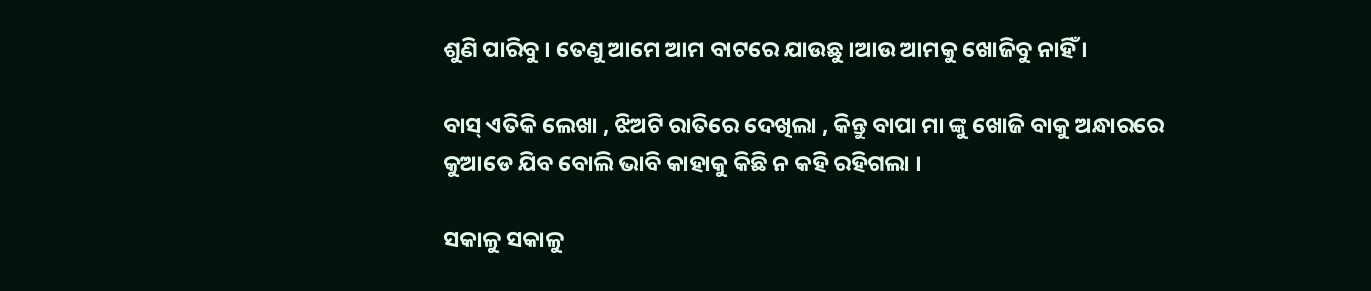ଶୁଣି ପାରିବୁ । ତେଣୁ ଆମେ ଆମ ବାଟରେ ଯାଉଛୁ ।ଆଉ ଆମକୁ ଖୋଜିବୁ ନାହିଁ ।

ବାସ୍ ଏତିକି ଲେଖା , ଝିଅଟି ରାତିରେ ଦେଖିଲା , କିନ୍ତୁ ବାପା ମା ଙ୍କୁ ଖୋଜି ବାକୁ ଅନ୍ଧାରରେ କୁଆଡେ ଯିବ ବୋଲି ଭାବି କାହାକୁ କିଛି ନ କହି ରହିଗଲା ।

ସକାଳୁ ସକାଳୁ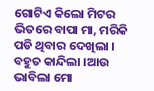ଗୋଟିଏ କିଲୋ ମିଟର ଭିତରେ ବାପା ମା, ମରିକି ପଡି ଥିବାର ଦେଖିଲା । ବହୁତ କାନ୍ଦିଲା ।ଆଉ ଭାବିଲା ମୋ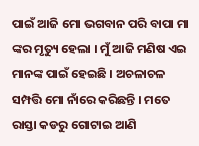ପାଇଁ ଆଜି ମୋ ଭଗବାନ ପରି ବାପା ମା ଙ୍କର ମୃତ୍ୟୁ ହେଲା । ମୁଁ ଆଜି ମଣିଷ ଏଇ ମାନଙ୍କ ପାଇଁ ହେଇଛି । ଅଚଳାଚଳ ସମ୍ପତ୍ତି ମୋ ନାଁରେ କରିଛନ୍ତି । ମତେ ରାସ୍ତା କଡରୁ ଗୋଟାଇ ଆଣି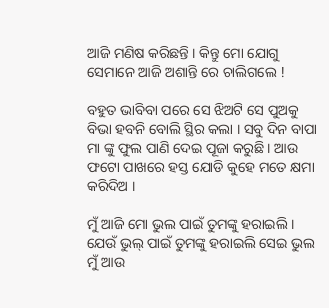ଆଜି ମଣିଷ କରିଛନ୍ତି । କିନ୍ତୁ ମୋ ଯୋଗୁ ସେମାନେ ଆଜି ଅଶାନ୍ତି ରେ ଚାଲିଗଲେ !

ବହୁତ ଭାବିବା ପରେ ସେ ଝିଅଟି ସେ ପୁଅକୁ ବିଭା ହବନି ବୋଲି ସ୍ଥିର କଲା । ସବୁ ଦିନ ବାପା ମା ଙ୍କୁ ଫୁଲ ପାଣି ଦେଇ ପୂଜା କରୁଛି । ଆଉ ଫଟୋ ପାଖରେ ହସ୍ତ ଯୋଡି କୁହେ ମତେ କ୍ଷମା କରିଦିଅ ।

ମୁଁ ଆଜି ମୋ ଭୁଲ ପାଇଁ ତୁମଙ୍କୁ ହରାଇଲି । ଯେଉଁ ଭୁଲ୍ ପାଇଁ ତୁମଙ୍କୁ ହରାଇଲି ସେଇ ଭୁଲ ମୁଁ ଆଉ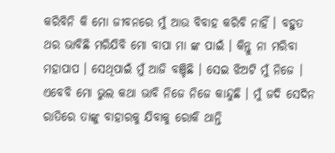କରିବିନି କି ମୋ ଜୀବନରେ ମୁଁ ଆଉ ବିବାହ କରିବି ନାହିଁ । ବହୁତ ଥର ଭାବିଛି ମରିଯିବି ମୋ ବାପା ମା ଙ୍କ ପାଇଁ । କିନ୍ତୁ ନା ମରିବା ମହାପାପ । ସେଥିପାଇଁ ମୁଁ ଆଜି ବଞ୍ଚିଛି । ସେଇ ଝିଅଟି ମୁଁ ନିଜେ । ଏବେବି ମୋ ଭୁଲ କଥା ଭାବି ନିଜେ ନିଜେ କାନ୍ଦୁଛି । ମୁଁ ଜଦି ସେଦିନ ରାତିରେ ତାଙ୍କୁ ବାହାରକୁ ଯିବାକୁ ରୋକି ଥାନ୍ତି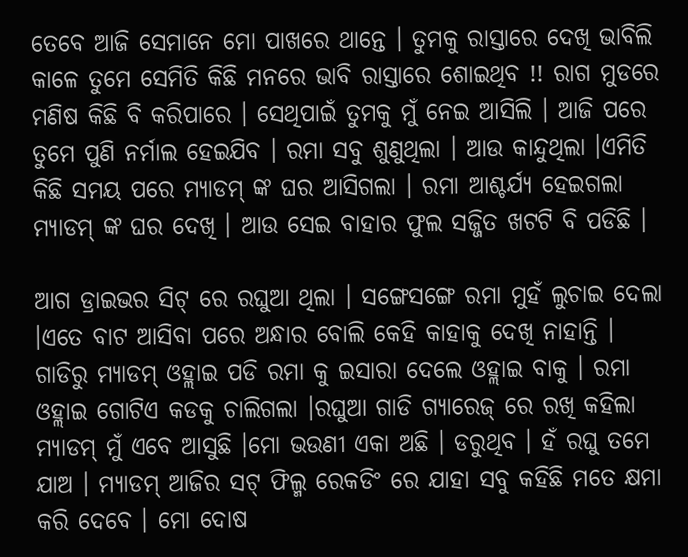ତେବେ ଆଜି ସେମାନେ ମୋ ପାଖରେ ଥାନ୍ତେ । ତୁମକୁ ରାସ୍ତାରେ ଦେଖି ଭାବିଲି କାଳେ ତୁମେ ସେମିତି କିଛି ମନରେ ଭାବି ରାସ୍ତାରେ ଶୋଇଥିବ !! ରାଗ ମୁଡରେ ମଣିଷ କିଛି ବି କରିପାରେ । ସେଥିପାଇଁ ତୁମକୁ ମୁଁ ନେଇ ଆସିଲି । ଆଜି ପରେ ତୁମେ ପୁଣି ନର୍ମାଲ ହେଇଯିବ । ରମା ସବୁ ଶୁଣୁଥିଲା । ଆଉ କାନ୍ଦୁଥିଲା ।ଏମିତି କିଛି ସମୟ ପରେ ମ୍ୟାଡମ୍ ଙ୍କ ଘର ଆସିଗଲା । ରମା ଆଶ୍ଚର୍ଯ୍ୟ ହେଇଗଲା ମ୍ୟାଡମ୍ ଙ୍କ ଘର ଦେଖି । ଆଉ ସେଇ ବାହାର ଫୁଲ ସଜ୍ଜିତ ଖଟଟି ବି ପଡିଛି ।

ଆଗ ଡ୍ରାଇଭର ସିଟ୍ ରେ ରଘୁଆ ଥିଲା । ସଙ୍ଗେସଙ୍ଗେ ରମା ମୁହଁ ଲୁଚାଇ ଦେଲା ।ଏତେ ବାଟ ଆସିବା ପରେ ଅନ୍ଧାର ବୋଲି କେହି କାହାକୁ ଦେଖି ନାହାନ୍ତି । ଗାଡିରୁ ମ୍ୟାଡମ୍ ଓହ୍ଲାଇ ପଡି ରମା କୁ ଇସାରା ଦେଲେ ଓହ୍ଲାଇ ବାକୁ । ରମା ଓହ୍ଲାଇ ଗୋଟିଏ କଡକୁ ଚାଲିଗଲା ।ରଘୁଆ ଗାଡି ଗ୍ୟାରେଜ୍ ରେ ରଖି କହିଲା ମ୍ୟାଡମ୍ ମୁଁ ଏବେ ଆସୁଛି ।ମୋ ଭଉଣୀ ଏକା ଅଛି । ଡରୁଥିବ । ହଁ ରଘୁ ତମେ ଯାଅ । ମ୍ୟାଡମ୍ ଆଜିର ସଟ୍ ଫିଲ୍ମ ରେକଡିଂ ରେ ଯାହା ସବୁ କହିଛି ମତେ କ୍ଷମା କରି ଦେବେ । ମୋ ଦୋଷ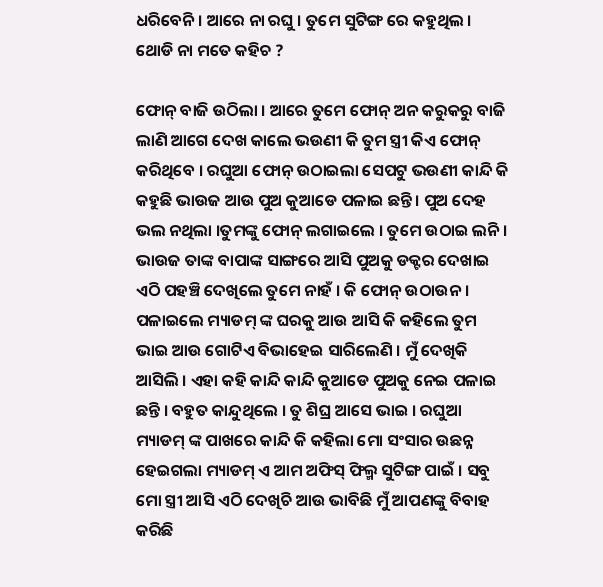ଧରିବେନି । ଆରେ ନା ରଘୁ । ତୁମେ ସୁଟିଙ୍ଗ ରେ କହୁଥିଲ । ଥୋଡି ନା ମତେ କହିଚ ?

ଫୋନ୍ ବାଜି ଉଠିଲା । ଆରେ ତୁମେ ଫୋନ୍ ଅନ କରୁକରୁ ବାଜି ଲାଣି ଆଗେ ଦେଖ କାଲେ ଭଉଣୀ କି ତୁମ ସ୍ତ୍ରୀ କିଏ ଫୋନ୍ କରିଥିବେ । ରଘୁଆ ଫୋନ୍ ଉଠାଇଲା ସେପଟୁ ଭଉଣୀ କାନ୍ଦି କି କହୁଛି ଭାଉଜ ଆଉ ପୁଅ କୁଆଡେ ପଳାଇ ଛନ୍ତି । ପୁଅ ଦେହ ଭଲ ନଥିଲା ।ତୁମଙ୍କୁ ଫୋନ୍ ଲଗାଇଲେ । ତୁମେ ଉଠାଇ ଲନି । ଭାଉଜ ତାଙ୍କ ବାପାଙ୍କ ସାଙ୍ଗରେ ଆସି ପୁଅକୁ ଡକ୍ଟର ଦେଖାଇ ଏଠି ପହଞ୍ଚି ଦେଖିଲେ ତୁମେ ନାହଁ । କି ଫୋନ୍ ଉଠାଉନ । ପଳାଇଲେ ମ୍ୟାଡମ୍ ଙ୍କ ଘରକୁ ଆଉ ଆସି କି କହିଲେ ତୁମ ଭାଇ ଆଉ ଗୋଟିଏ ବିଭାହେଇ ସାରିଲେଣି । ମୁଁ ଦେଖିକି ଆସିଲି । ଏହା କହି କାନ୍ଦି କାନ୍ଦି କୁଆଡେ ପୁଅକୁ ନେଇ ପଳାଇ ଛନ୍ତି । ବହୁତ କାନ୍ଦୁଥିଲେ । ତୁ ଶିଘ୍ର ଆସେ ଭାଇ । ରଘୁଆ ମ୍ୟାଡମ୍ ଙ୍କ ପାଖରେ କାନ୍ଦି କି କହିଲା ମୋ ସଂସାର ଉଛନ୍ନ ହେଇଗଲା ମ୍ୟାଡମ୍ ଏ ଆମ ଅଫିସ୍ ଫିଲ୍ମ ସୁଟିଙ୍ଗ ପାଇଁ । ସବୁ ମୋ ସ୍ତ୍ରୀ ଆସି ଏଠି ଦେଖିଚି ଆଉ ଭାବିଛି ମୁଁ ଆପଣଙ୍କୁ ବିବାହ କରିଛି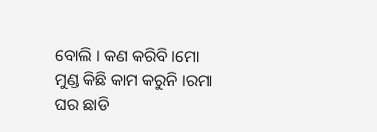ବୋଲି । କଣ କରିବି ।ମୋ ମୁଣ୍ଡ କିଛି କାମ କରୁନି ।ରମା ଘର ଛାଡି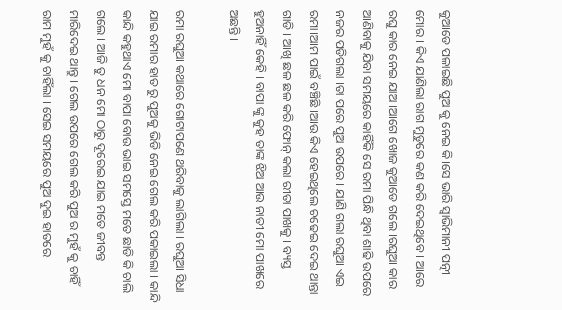କୁଆଡେ ପଳାଇଛି ପୁଅ କୁ ନେଇ କି।ସେ ଭାରି ସ୍ବାଭିମାନୀ ପତ୍ନୀ ମୋର । କିଏ ଯାଣିଲା ରାଗ ମୁଡୁରେ କଣ କରି ଦେଇଥିବେ । ଆରେ ରଘୁ କାର ନେଇ ଯାଅ ।ଆଗେ ଖୋଜ କୁଆଡେ ଗଲେ ।ରଘୁଆ କାର ଆଣିବାକୁ ଯିବା ସମୟରେ କାହିଁକି ସେ ରମା ପିନ୍ଧି ଥିବା ଶାଢି ଉପରେ ନଜର ପଡିଗଲା ।ତା ପରେ ପୁଅ ଉପରେ । ଯାଣି ଗଲା ରଘୁଆ ଏଇ ରମା।ଆମ ପାଇଁ ବଞ୍ଚିଛି ।ଆଉ କିଏ ହେଇଥିଲେ ଚଢେଇ ଦେଇ ଥାନ୍ତା ଗାଡି । ଆଖି ଛଳ ଛଳ କରି ଫୋନ୍ କଲା ରୀତା ପାଖକୁ । ବ୍ୟସ୍ତ ହୁଅନାହିଁ କେହି । ବାପା ଙ୍କୁ କୁହ ତାଙ୍କ ଝିଅ ଆଉ ନାତୀ ମୋ ପାଖରେ ଅଛନ୍ତି ।

ରମା ରଘୁଆ କଥାରେ ଗୋଟାପଣେ ଥରିବାକୁ ଲାଗିଲା । ରଘୁଆ ସିଧା ଯାଇ ରମାର ହାତ ରୁ ପୁଅକୁ ଭିଡି ନେଇ ଗେଲ କରି ପକାଇଲା । କାନ୍ଦି କାନ୍ଦି କହୁଥାଏ ମୋ ବାପା ବୋଉ ଭାଇ ସମସ୍ତେ ମତେ ଛାଡି କି ଚାଲି ଗଲେ । ଆଜି ତୁ ଧନ ମୋ ଠାରୁ ଦୂରେଇ ଯାଇ ମତେ ଜୀବନ୍ତ ମାରିଦେଇ ଥାନ୍ତୁ । ଗେଲ ଉପରେ ଗେଲ କରି ପୁଅ ର ମୁହଁ କୁ ଚାହିଁ ରାମ ମୁହଁ କୁ ଚାହିଁଲା । ସେଇ ସମୟରେ ପୁଅ ଦୁଇ ହାତରେ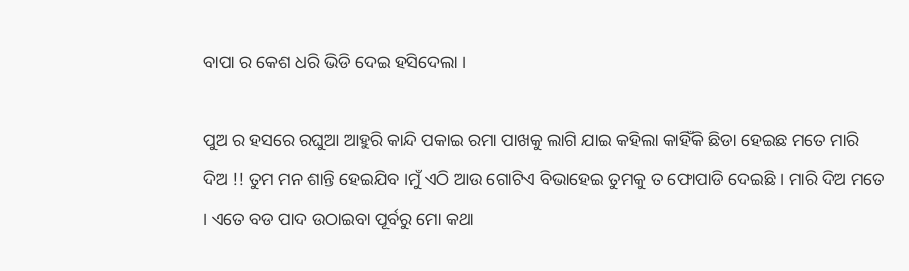ବାପା ର କେଶ ଧରି ଭିଡି ଦେଇ ହସିଦେଲା ।

ପୁଅ ର ହସରେ ରଘୁଆ ଆହୁରି କାନ୍ଦି ପକାଇ ରମା ପାଖକୁ ଲାଗି ଯାଇ କହିଲା କାହିଁକି ଛିଡା ହେଇଛ ମତେ ମାରି ଦିଅ !! ତୁମ ମନ ଶାନ୍ତି ହେଇଯିବ ।ମୁଁ ଏଠି ଆଉ ଗୋଟିଏ ବିଭାହେଇ ତୁମକୁ ତ ଫୋପାଡି ଦେଇଛି । ମାରି ଦିଅ ମତେ । ଏତେ ବଡ ପାଦ ଉଠାଇବା ପୂର୍ବରୁ ମୋ କଥା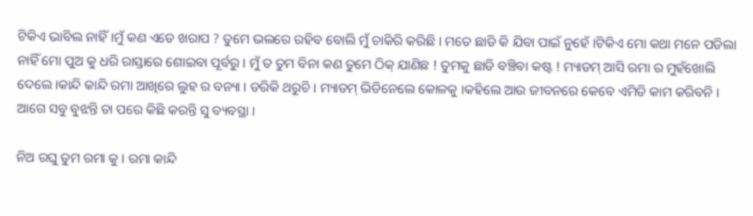ଟିକିଏ ଭାବିଲ ନାହିଁ ।ମୁଁ କଣ ଏତେ ଖରାପ ? ତୁମେ ଭଲରେ ରହିବ ବୋଲି ମୁଁ ଚାକିରି କରିଛି । ମତେ ଛାଡି କି ଯିବା ପାଇଁ ନୁହେଁ ।ଟିକିଏ ମୋ କଥା ମନେ ପଡିଲା ନାହିଁ ମୋ ପୁଅ କୁ ଧରି ରାସ୍ତାରେ ଶୋଇବା ପୂର୍ବରୁ । ମୁଁ ତ ତୁମ ବିନା କଣ ତୁମେ ଠିକ୍ ଯାଣିଛ ! ତୁମକୁ ଛାଡି ବଞ୍ଚିବା କଷ୍ଟ ! ମ୍ୟାଡମ୍ ଆସି ରମା ର ମୁହଁଖୋଲି ଦେଲେ ।କାନ୍ଦି କାନ୍ଦି ରମା ଆଖିରେ ଲୁହ ର ବନ୍ୟା । ଡରିକି ଥରୁଚି । ମ୍ୟାଡମ୍ ଭିଡିନେଲେ କୋଳକୁ ।କହିଲେ ଆଉ ଜୀବନରେ କେବେ ଏମିତି କାମ କରିବନି । ଆଗେ ସବୁ ବୁଝନ୍ତି ତା ପରେ କିଛି କରନ୍ତି ସୁ ବ୍ୟବସ୍ଥା ।

ନିଅ ରଘୁ ତୁମ ରମା କୁ । ରମା କାନ୍ଦି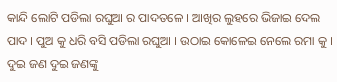କାନ୍ଦି ଲୋଟି ପଡିଲା ରଘୁଆ ର ପାଦତଳେ । ଆଖିର ଲୁହରେ ଭିଜାଇ ଦେଲ ପାଦ । ପୁଅ କୁ ଧରି ବସି ପଡିଲା ରଘୁଆ । ଉଠାଇ କୋଳେଇ ନେଲେ ରମା କୁ । ଦୁଇ ଜଣ ଦୁଇ ଜଣଙ୍କୁ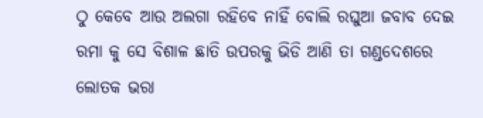ଠୁ କେବେ ଆଉ ଅଲଗା ରହିବେ ନାହିଁ ବୋଲି ରଘୁଆ ଜବାବ ଦେଇ ରମା କୁ ସେ ବିଶାଳ ଛାତି ଉପରକୁ ଭିଡି ଆଣି ତା ଗଣ୍ଡଦେଶରେ ଲୋତକ ଭରା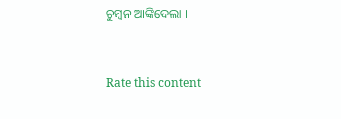ଚୁମ୍ବନ ଆଙ୍କିଦେଲା ।


Rate this content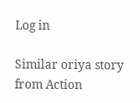Log in

Similar oriya story from Action